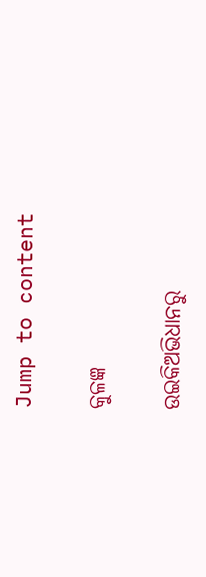Jump to content

କୁଳଜ୍ଞ

ଉଇକିଅଭିଧାନ‌ରୁ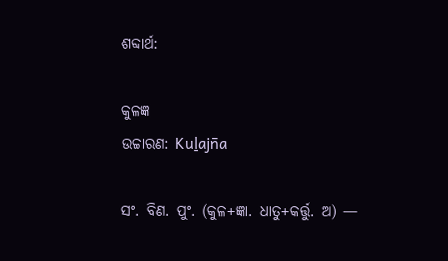ଶବ୍ଦାର୍ଥ:

କୁଳଜ୍ଞ
ଉଚ୍ଚାରଣ: Kuḻajn̄a

ସଂ. ବିଣ. ପୁଂ. (କୁଳ+ଜ୍ଞା. ଧାତୁ+କର୍ତ୍ତୁ. ଅ) —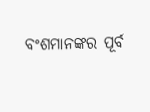ବଂଶମାନଙ୍କର ପୂର୍ବ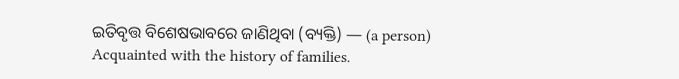ଇତିବୃତ୍ତ ବିଶେଷଭାବରେ ଜାଣିଥିବା (ବ୍ୟକ୍ତି) — (a person) Acquainted with the history of families.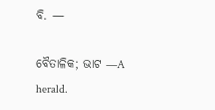ବି. —

ବୈତାଳିକ; ଭାଟ —A herald.